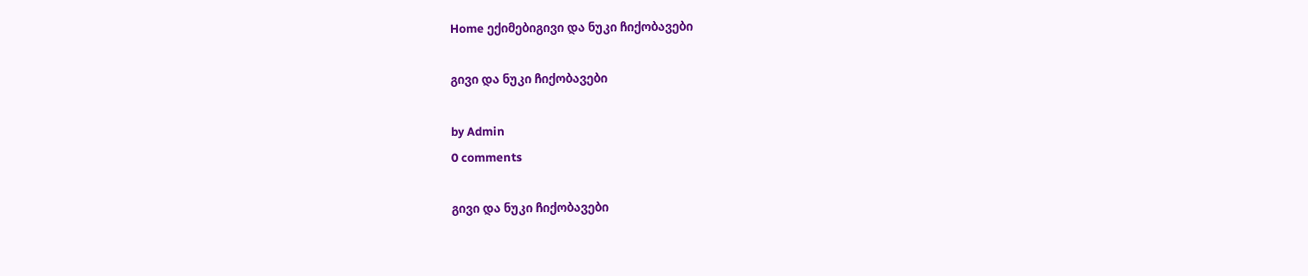Home ექიმებიგივი და ნუკი ჩიქობავები

გივი და ნუკი ჩიქობავები

by Admin
0 comments

გივი და ნუკი ჩიქობავები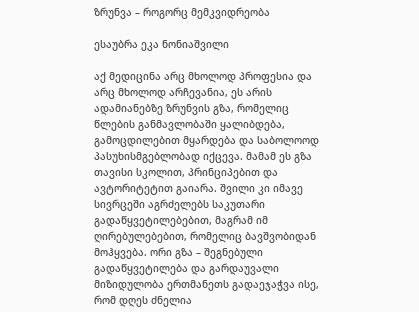ზრუნვა – როგორც მემკვიდრეობა

ესაუბრა ეკა ნონიაშვილი

აქ მედიცინა არც მხოლოდ პროფესია და არც მხოლოდ არჩევანია, ეს არის ადამიანებზე ზრუნვის გზა, რომელიც წლების განმავლობაში ყალიბდება, გამოცდილებით მყარდება და საბოლოოდ პასუხისმგებლობად იქცევა. მამამ ეს გზა თავისი სკოლით, პრინციპებით და ავტორიტეტით გაიარა. შვილი კი იმავე სივრცეში აგრძელებს საკუთარი გადაწყვეტილებებით, მაგრამ იმ ღირებულებებით, რომელიც ბავშვობიდან მოჰყვება. ორი გზა – შეგნებული გადაწყვეტილება და გარდაუვალი მიზიდულობა ერთმანეთს გადაეჯაჭვა ისე, რომ დღეს ძნელია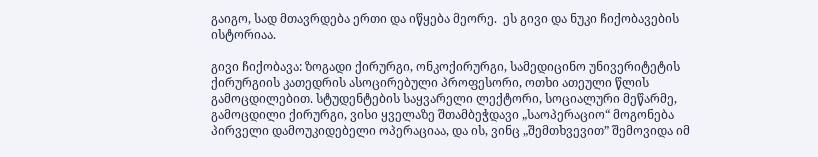გაიგო, სად მთავრდება ერთი და იწყება მეორე.  ეს გივი და ნუკი ჩიქობავების ისტორიაა.

გივი ჩიქობავა: ზოგადი ქირურგი, ონკოქირურგი, სამედიცინო უნივერიტეტის ქირურგიის კათედრის ასოცირებული პროფესორი, ოთხი ათეული წლის გამოცდილებით. სტუდენტების საყვარელი ლექტორი, სოციალური მეწარმე, გამოცდილი ქირურგი, ვისი ყველაზე შთამბეჭდავი „საოპერაციო“ მოგონება პირველი დამოუკიდებელი ოპერაციაა, და ის, ვინც „შემთხვევით” შემოვიდა იმ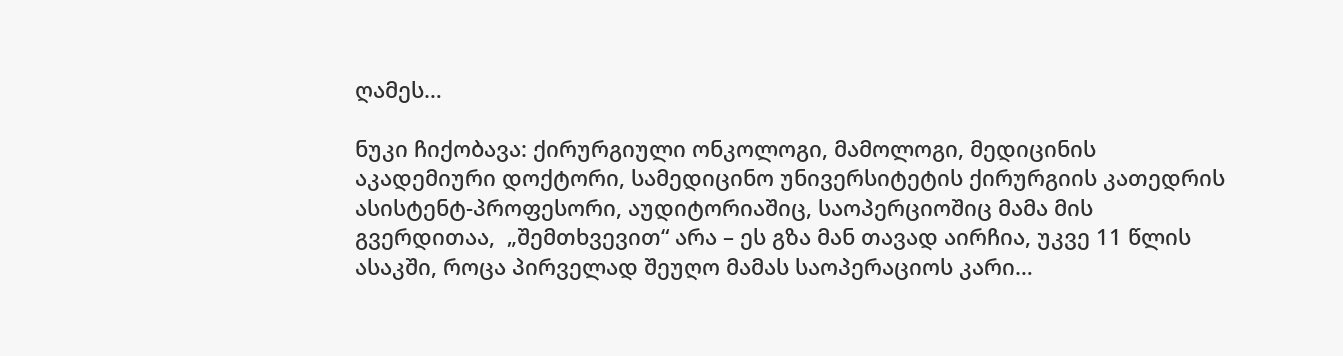ღამეს…

ნუკი ჩიქობავა: ქირურგიული ონკოლოგი, მამოლოგი, მედიცინის აკადემიური დოქტორი, სამედიცინო უნივერსიტეტის ქირურგიის კათედრის ასისტენტ-პროფესორი, აუდიტორიაშიც, საოპერციოშიც მამა მის გვერდითაა,  „შემთხვევით“ არა – ეს გზა მან თავად აირჩია, უკვე 11 წლის ასაკში, როცა პირველად შეუღო მამას საოპერაციოს კარი…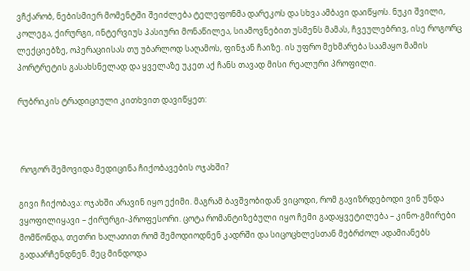ვჩქარობ, ნებისმიერ მომენტში შეიძლება ტელეფონმა დარეკოს და სხვა ამბავი დაიწყოს. ნუკი შვილი, კოლეგა, ქირურგი, ინტერვიუს პასიური მონაწილეა, სიამოვნებით უსმენს მამას, ჩვეულებრივ, ისე როგორც ლექციებზე, ოპერაციისას თუ უბარლოდ საღამოს, ფინჯან ჩაიზე. ის უფრო მეხმარება საამაყო მამის პორტრეტის გასახსნელად და ყველაზე უკეთ აქ ჩანს თავად მისი რეალური პროფილი.

რუბრიკის ტრადიციული კითხვით დავიწყეთ:



 როგორ შემოვიდა მედიცინა ჩიქობავების ოჯახში?

გივი ჩიქობავა: ოჯახში არავინ იყო ექიმი. მაგრამ ბავშვობიდან ვიცოდი, რომ გავიზრდებოდი ვინ უნდა ვყოფილიყავი – ქირურგი-პროფესორი. ცოტა რომანტიზებული იყო ჩემი გადაყვეტილება – კინო-გმირები მომწონდა, თეთრი ხალათით რომ შემოდიოდნენ კადრში და სიცოცხლესთან მებრძოლ ადამიანებს გადაარჩენდნენ. მეც მინდოდა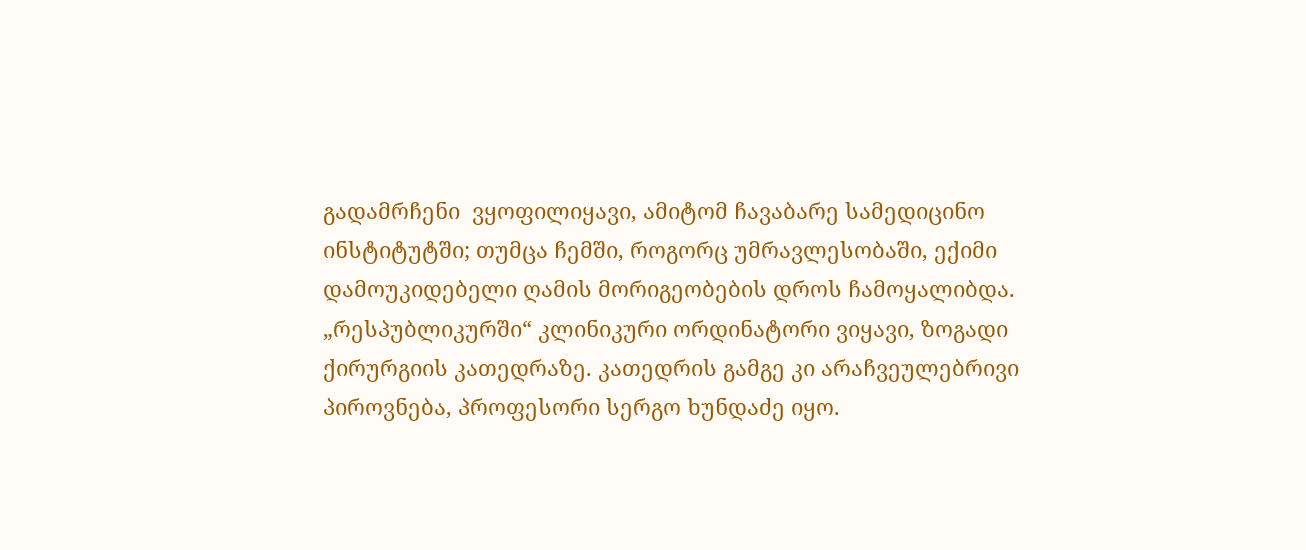გადამრჩენი  ვყოფილიყავი, ამიტომ ჩავაბარე სამედიცინო ინსტიტუტში; თუმცა ჩემში, როგორც უმრავლესობაში, ექიმი დამოუკიდებელი ღამის მორიგეობების დროს ჩამოყალიბდა. „რესპუბლიკურში“ კლინიკური ორდინატორი ვიყავი, ზოგადი ქირურგიის კათედრაზე. კათედრის გამგე კი არაჩვეულებრივი პიროვნება, პროფესორი სერგო ხუნდაძე იყო.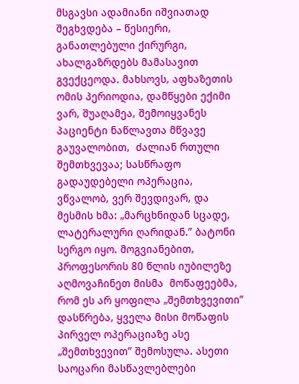მსგავსი ადამიანი იშვიათად შეგხვდება – წესიერი, განათლებული ქირურგი, ახალგაზრდებს მამასავით გვექცეოდა. მახსოვს, აფხაზეთის ომის პერიოდია, დამწყები ექიმი ვარ, შუაღამეა, შემოიყვანეს პაციენტი ნაწლავთა მწვავე გაუვალობით,  ძალიან რთული შემთხვევაა; სასწრაფო გადაუდებელი ოპერაცია, ვწვალობ, ვერ შევდივარ, და მესმის ხმა: „მარცხნიდან სცადე, ლატერალური ღარიდან.” ბატონი სერგო იყო. მოგვიანებით, პროფესორის 80 წლის იუბილეზე აღმოვაჩინეთ მისმა  მოწაფეებმა, რომ ეს არ ყოფილა „შემთხვევითი” დასწრება, ყველა მისი მოწაფის პირველ ოპერაციაზე ასე „შემთხვევით” შემოსულა. ასეთი საოცარი მასწავლებლები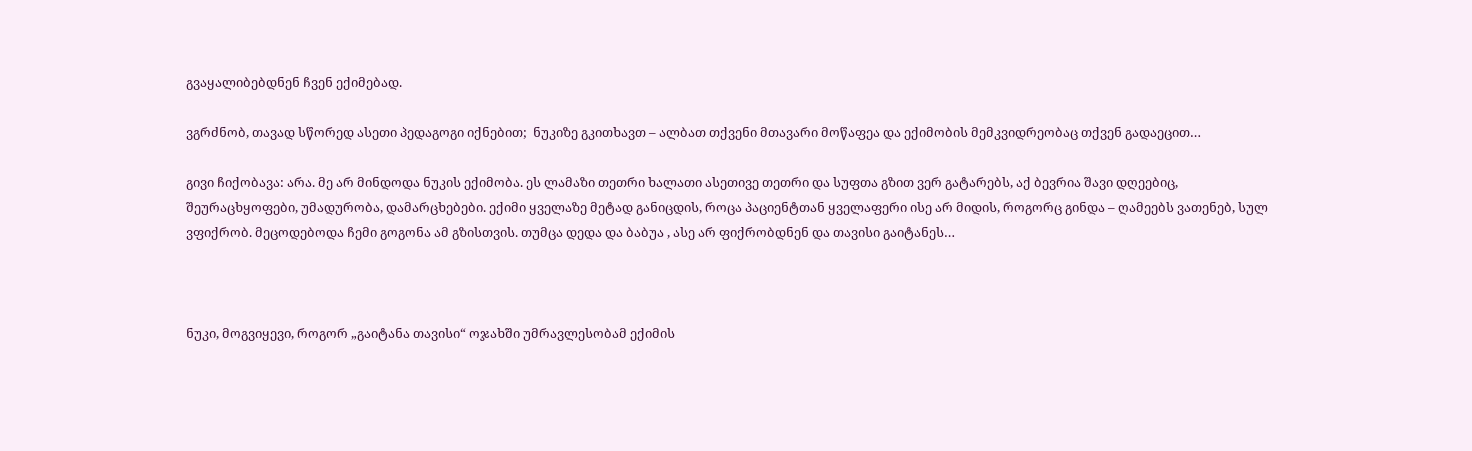გვაყალიბებდნენ ჩვენ ექიმებად.

ვგრძნობ, თავად სწორედ ასეთი პედაგოგი იქნებით;  ნუკიზე გკითხავთ – ალბათ თქვენი მთავარი მოწაფეა და ექიმობის მემკვიდრეობაც თქვენ გადაეცით…

გივი ჩიქობავა: არა. მე არ მინდოდა ნუკის ექიმობა. ეს ლამაზი თეთრი ხალათი ასეთივე თეთრი და სუფთა გზით ვერ გატარებს, აქ ბევრია შავი დღეებიც, შეურაცხყოფები, უმადურობა, დამარცხებები. ექიმი ყველაზე მეტად განიცდის, როცა პაციენტთან ყველაფერი ისე არ მიდის, როგორც გინდა – ღამეებს ვათენებ, სულ ვფიქრობ. მეცოდებოდა ჩემი გოგონა ამ გზისთვის. თუმცა დედა და ბაბუა , ასე არ ფიქრობდნენ და თავისი გაიტანეს…



ნუკი, მოგვიყევი, როგორ „გაიტანა თავისი“ ოჯახში უმრავლესობამ ექიმის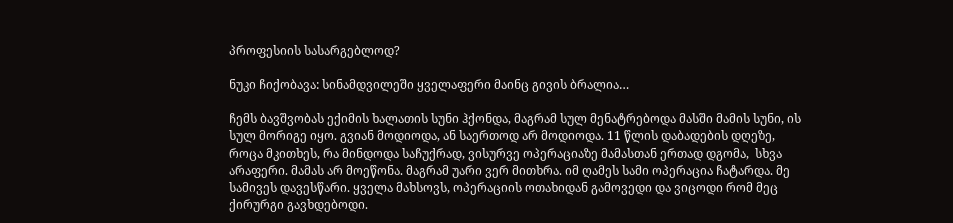პროფესიის სასარგებლოდ?

ნუკი ჩიქობავა: სინამდვილეში ყველაფერი მაინც გივის ბრალია…

ჩემს ბავშვობას ექიმის ხალათის სუნი ჰქონდა, მაგრამ სულ მენატრებოდა მასში მამის სუნი, ის სულ მორიგე იყო. გვიან მოდიოდა, ან საერთოდ არ მოდიოდა. 11 წლის დაბადების დღეზე, როცა მკითხეს, რა მინდოდა საჩუქრად, ვისურვე ოპერაციაზე მამასთან ერთად დგომა,  სხვა არაფერი. მამას არ მოეწონა. მაგრამ უარი ვერ მითხრა. იმ ღამეს სამი ოპერაცია ჩატარდა. მე სამივეს დავესწარი. ყველა მახსოვს, ოპერაციის ოთახიდან გამოვედი და ვიცოდი რომ მეც ქირურგი გავხდებოდი.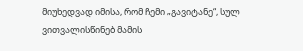მიუხედვად იმისა, რომ ჩემი „გავიტანე“, სულ ვითვალისწინებ მამის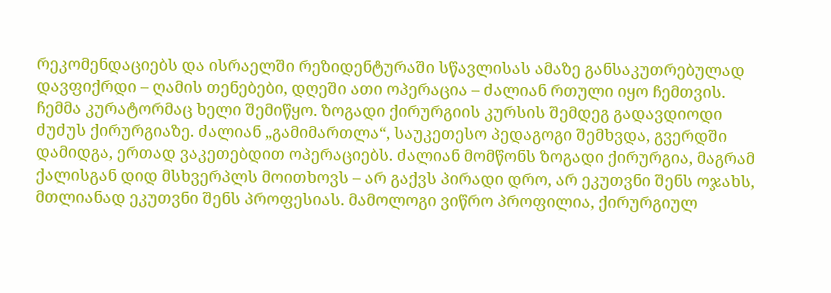რეკომენდაციებს და ისრაელში რეზიდენტურაში სწავლისას ამაზე განსაკუთრებულად დავფიქრდი – ღამის თენებები, დღეში ათი ოპერაცია – ძალიან რთული იყო ჩემთვის. ჩემმა კურატორმაც ხელი შემიწყო. ზოგადი ქირურგიის კურსის შემდეგ გადავდიოდი ძუძუს ქირურგიაზე. ძალიან „გამიმართლა“, საუკეთესო პედაგოგი შემხვდა, გვერდში დამიდგა, ერთად ვაკეთებდით ოპერაციებს. ძალიან მომწონს ზოგადი ქირურგია, მაგრამ ქალისგან დიდ მსხვერპლს მოითხოვს – არ გაქვს პირადი დრო, არ ეკუთვნი შენს ოჯახს,  მთლიანად ეკუთვნი შენს პროფესიას. მამოლოგი ვიწრო პროფილია, ქირურგიულ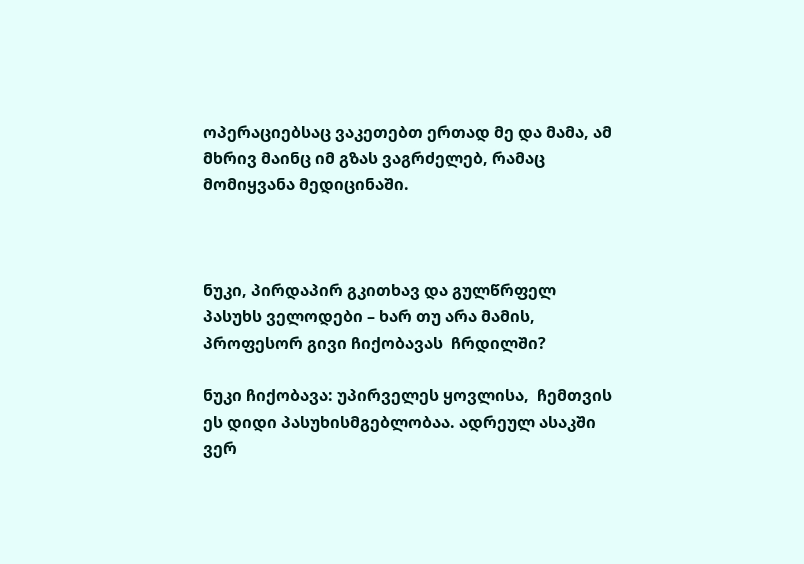ოპერაციებსაც ვაკეთებთ ერთად მე და მამა, ამ მხრივ მაინც იმ გზას ვაგრძელებ, რამაც მომიყვანა მედიცინაში.



ნუკი, პირდაპირ გკითხავ და გულწრფელ პასუხს ველოდები – ხარ თუ არა მამის, პროფესორ გივი ჩიქობავას  ჩრდილში?

ნუკი ჩიქობავა: უპირველეს ყოვლისა,  ჩემთვის ეს დიდი პასუხისმგებლობაა. ადრეულ ასაკში ვერ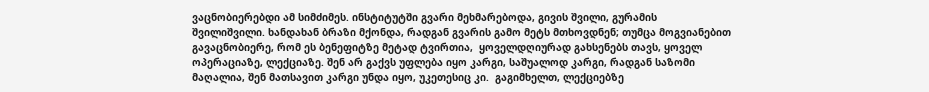ვაცნობიერებდი ამ სიმძიმეს. ინსტიტუტში გვარი მეხმარებოდა, გივის შვილი, გურამის შვილიშვილი. ხანდახან ბრაზი მქონდა, რადგან გვარის გამო მეტს მთხოვდნენ; თუმცა მოგვიანებით გავაცნობიერე, რომ ეს ბენეფიტზე მეტად ტვირთია,  ყოველდღიურად გახსენებს თავს, ყოველ ოპერაციაზე, ლექციაზე. შენ არ გაქვს უფლება იყო კარგი, საშუალოდ კარგი, რადგან საზომი მაღალია, შენ მათსავით კარგი უნდა იყო, უკეთესიც კი.  გაგიმხელთ, ლექციებზე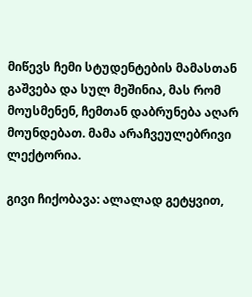მიწევს ჩემი სტუდენტების მამასთან გაშვება და სულ მეშინია, მას რომ მოუსმენენ, ჩემთან დაბრუნება აღარ მოუნდებათ. მამა არაჩვეულებრივი ლექტორია.

გივი ჩიქობავა: ალალად გეტყვით,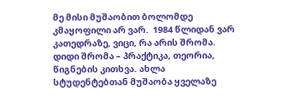მე მისი მუშაობით ბოლომდე კმაყოფილი არ ვარ.  1984 წლიდან ვარ კათედრაზე, ვიცი, რა არის შრომა. დიდი შრომა – პრაქტიკა, თეორია, წიგნების კითხვა. ახლა სტუდენტებთან მუშაობა ყველაზე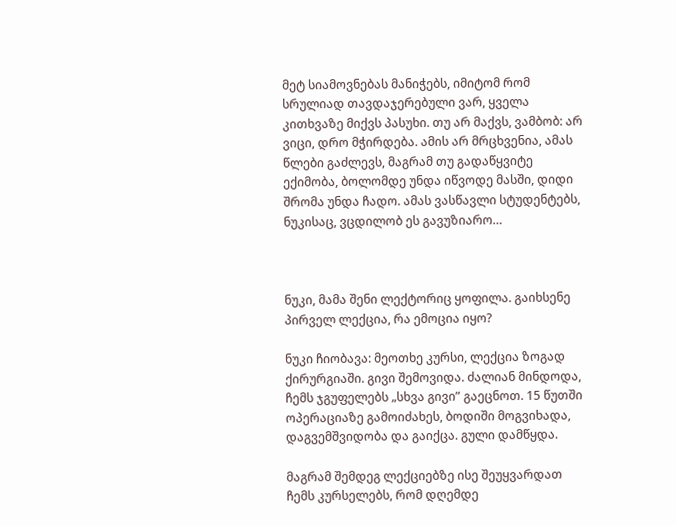მეტ სიამოვნებას მანიჭებს, იმიტომ რომ სრულიად თავდაჯერებული ვარ, ყველა კითხვაზე მიქვს პასუხი. თუ არ მაქვს, ვამბობ: არ ვიცი, დრო მჭირდება. ამის არ მრცხვენია, ამას წლები გაძლევს, მაგრამ თუ გადაწყვიტე ექიმობა, ბოლომდე უნდა იწვოდე მასში, დიდი შრომა უნდა ჩადო. ამას ვასწავლი სტუდენტებს, ნუკისაც, ვცდილობ ეს გავუზიარო…



ნუკი, მამა შენი ლექტორიც ყოფილა. გაიხსენე პირველ ლექცია, რა ემოცია იყო?

ნუკი ჩიობავა: მეოთხე კურსი, ლექცია ზოგად ქირურგიაში. გივი შემოვიდა. ძალიან მინდოდა, ჩემს ჯგუფელებს „სხვა გივი” გაეცნოთ. 15 წუთში ოპერაციაზე გამოიძახეს, ბოდიში მოგვიხადა, დაგვემშვიდობა და გაიქცა. გული დამწყდა.

მაგრამ შემდეგ ლექციებზე ისე შეუყვარდათ ჩემს კურსელებს, რომ დღემდე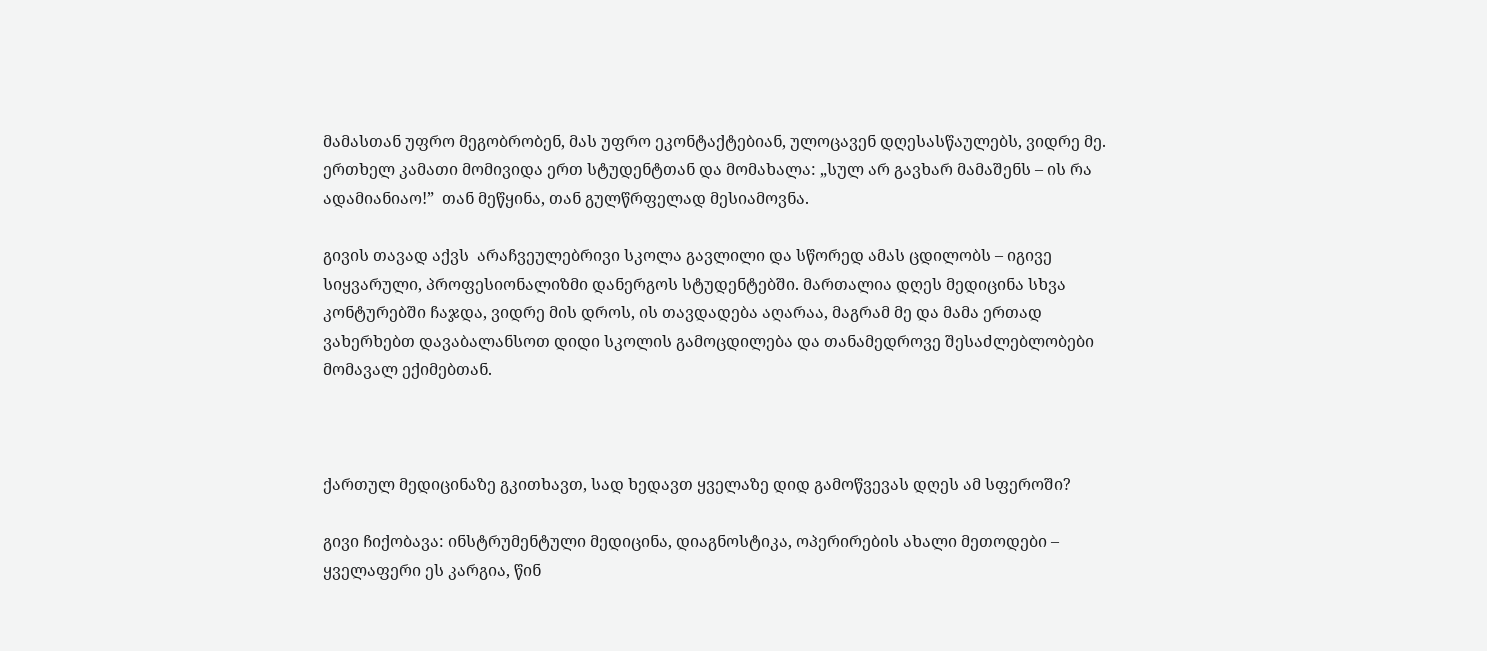მამასთან უფრო მეგობრობენ, მას უფრო ეკონტაქტებიან, ულოცავენ დღესასწაულებს, ვიდრე მე. ერთხელ კამათი მომივიდა ერთ სტუდენტთან და მომახალა: „სულ არ გავხარ მამაშენს – ის რა ადამიანიაო!”  თან მეწყინა, თან გულწრფელად მესიამოვნა.

გივის თავად აქვს  არაჩვეულებრივი სკოლა გავლილი და სწორედ ამას ცდილობს – იგივე სიყვარული, პროფესიონალიზმი დანერგოს სტუდენტებში. მართალია დღეს მედიცინა სხვა კონტურებში ჩაჯდა, ვიდრე მის დროს, ის თავდადება აღარაა, მაგრამ მე და მამა ერთად ვახერხებთ დავაბალანსოთ დიდი სკოლის გამოცდილება და თანამედროვე შესაძლებლობები მომავალ ექიმებთან.



ქართულ მედიცინაზე გკითხავთ, სად ხედავთ ყველაზე დიდ გამოწვევას დღეს ამ სფეროში?

გივი ჩიქობავა: ინსტრუმენტული მედიცინა, დიაგნოსტიკა, ოპერირების ახალი მეთოდები – ყველაფერი ეს კარგია, წინ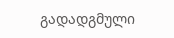გადადგმული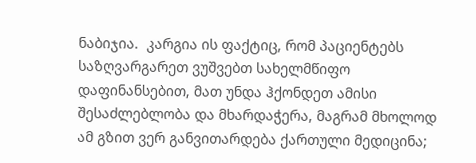ნაბიჯია.  კარგია ის ფაქტიც, რომ პაციენტებს საზღვარგარეთ ვუშვებთ სახელმწიფო დაფინანსებით, მათ უნდა ჰქონდეთ ამისი შესაძლებლობა და მხარდაჭერა, მაგრამ მხოლოდ ამ გზით ვერ განვითარდება ქართული მედიცინა;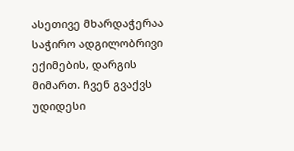ასეთივე მხარდაჭერაა საჭირო ადგილობრივი ექიმების, დარგის მიმართ. ჩვენ გვაქვს უდიდესი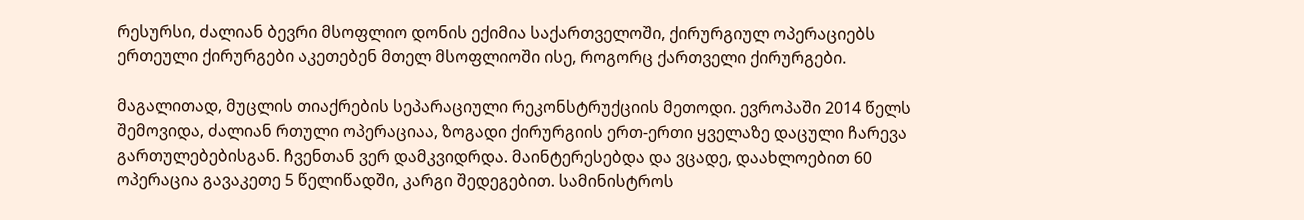რესურსი, ძალიან ბევრი მსოფლიო დონის ექიმია საქართველოში, ქირურგიულ ოპერაციებს ერთეული ქირურგები აკეთებენ მთელ მსოფლიოში ისე, როგორც ქართველი ქირურგები.

მაგალითად, მუცლის თიაქრების სეპარაციული რეკონსტრუქციის მეთოდი. ევროპაში 2014 წელს შემოვიდა, ძალიან რთული ოპერაციაა, ზოგადი ქირურგიის ერთ-ერთი ყველაზე დაცული ჩარევა გართულებებისგან. ჩვენთან ვერ დამკვიდრდა. მაინტერესებდა და ვცადე, დაახლოებით 60 ოპერაცია გავაკეთე 5 წელიწადში, კარგი შედეგებით. სამინისტროს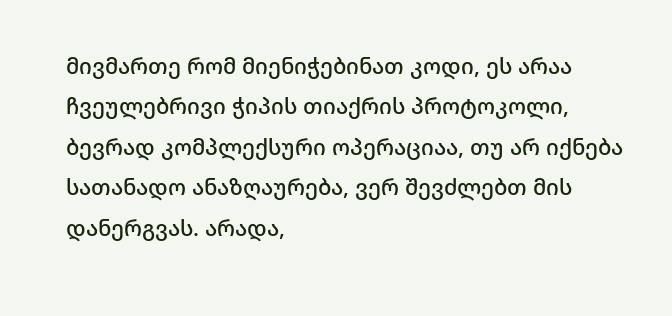მივმართე რომ მიენიჭებინათ კოდი, ეს არაა ჩვეულებრივი ჭიპის თიაქრის პროტოკოლი, ბევრად კომპლექსური ოპერაციაა, თუ არ იქნება სათანადო ანაზღაურება, ვერ შევძლებთ მის დანერგვას. არადა,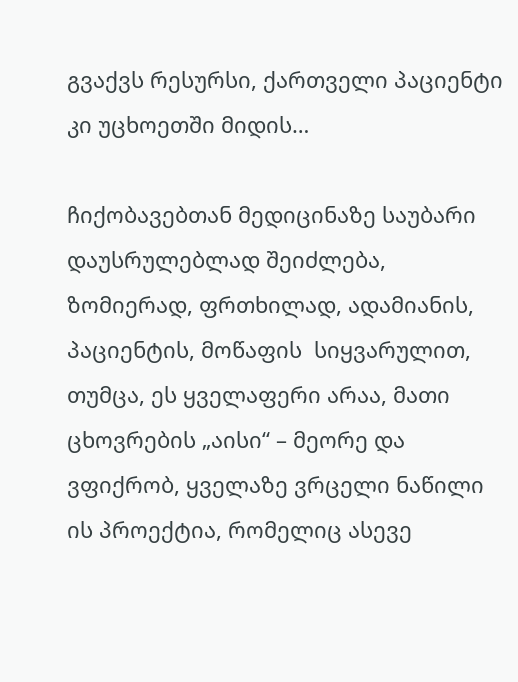გვაქვს რესურსი, ქართველი პაციენტი კი უცხოეთში მიდის…

ჩიქობავებთან მედიცინაზე საუბარი დაუსრულებლად შეიძლება, ზომიერად, ფრთხილად, ადამიანის, პაციენტის, მოწაფის  სიყვარულით, თუმცა, ეს ყველაფერი არაა, მათი ცხოვრების „აისი“ – მეორე და ვფიქრობ, ყველაზე ვრცელი ნაწილი ის პროექტია, რომელიც ასევე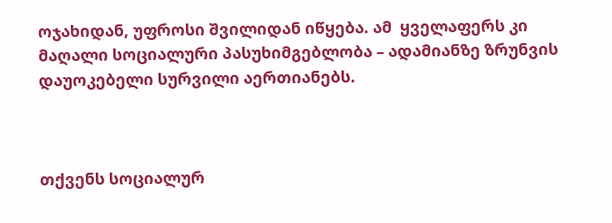ოჯახიდან, უფროსი შვილიდან იწყება. ამ  ყველაფერს კი მაღალი სოციალური პასუხიმგებლობა – ადამიანზე ზრუნვის დაუოკებელი სურვილი აერთიანებს.



თქვენს სოციალურ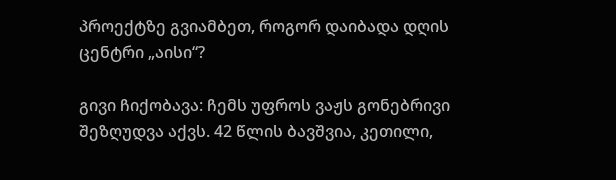პროექტზე გვიამბეთ, როგორ დაიბადა დღის ცენტრი „აისი“?

გივი ჩიქობავა: ჩემს უფროს ვაჟს გონებრივი შეზღუდვა აქვს. 42 წლის ბავშვია, კეთილი,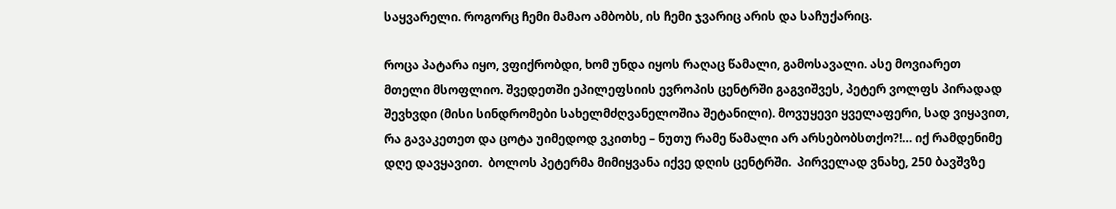საყვარელი. როგორც ჩემი მამაო ამბობს, ის ჩემი ჯვარიც არის და საჩუქარიც.

როცა პატარა იყო, ვფიქრობდი, ხომ უნდა იყოს რაღაც წამალი, გამოსავალი. ასე მოვიარეთ მთელი მსოფლიო. შვედეთში ეპილეფსიის ევროპის ცენტრში გაგვიშვეს, პეტერ ვოლფს პირადად შევხვდი (მისი სინდრომები სახელმძღვანელოშია შეტანილი). მოვუყევი ყველაფერი, სად ვიყავით, რა გავაკეთეთ და ცოტა უიმედოდ ვკითხე – ნუთუ რამე წამალი არ არსებობსთქო?!… იქ რამდენიმე დღე დავყავით.  ბოლოს პეტერმა მიმიყვანა იქვე დღის ცენტრში.  პირველად ვნახე, 250 ბავშვზე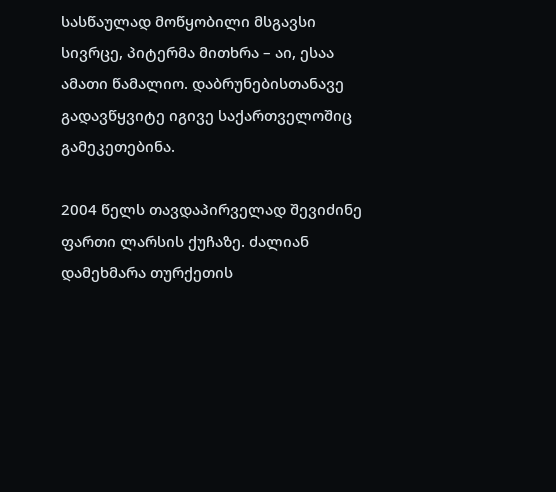სასწაულად მოწყობილი მსგავსი სივრცე, პიტერმა მითხრა – აი, ესაა ამათი წამალიო. დაბრუნებისთანავე გადავწყვიტე იგივე საქართველოშიც გამეკეთებინა.

2004 წელს თავდაპირველად შევიძინე ფართი ლარსის ქუჩაზე. ძალიან დამეხმარა თურქეთის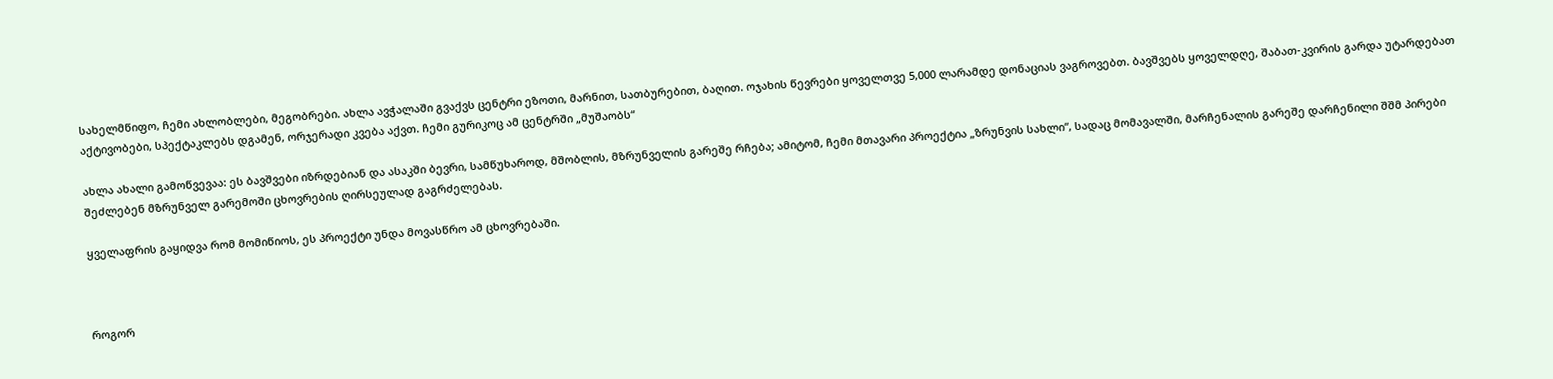სახელმწიფო, ჩემი ახლობლები, მეგობრები. ახლა ავჭალაში გვაქვს ცენტრი ეზოთი, მარნით, სათბურებით, ბაღით. ოჯახის წევრები ყოველთვე 5,000 ლარამდე დონაციას ვაგროვებთ. ბავშვებს ყოველდღე, შაბათ-კვირის გარდა უტარდებათ აქტივობები, სპექტაკლებს დგამენ, ორჯერადი კვება აქვთ. ჩემი გურიკოც ამ ცენტრში „მუშაობს“

ახლა ახალი გამოწვევაა: ეს ბავშვები იზრდებიან და ასაკში ბევრი, სამწუხაროდ, მშობლის, მზრუნველის გარეშე რჩება; ამიტომ, ჩემი მთავარი პროექტია „ზრუნვის სახლი“, სადაც მომავალში, მარჩენალის გარეშე დარჩენილი შშმ პირები შეძლებენ მზრუნველ გარემოში ცხოვრების ღირსეულად გაგრძელებას.

ყველაფრის გაყიდვა რომ მომიწიოს, ეს პროექტი უნდა მოვასწრო ამ ცხოვრებაში.



როგორ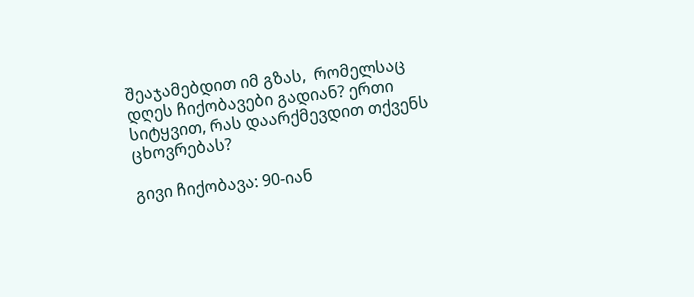შეაჯამებდით იმ გზას,  რომელსაც დღეს ჩიქობავები გადიან? ერთი სიტყვით, რას დაარქმევდით თქვენს ცხოვრებას?

გივი ჩიქობავა: 90-იან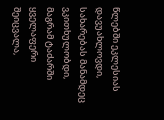წლებში ეკლესიას დავუახლოვდი, სახარებას მანამდეც ვკითხულობდი, მაგრამ ტაძარში ყველაფერი შეიცვალა,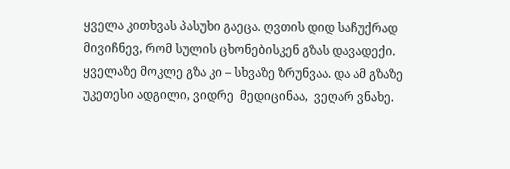ყველა კითხვას პასუხი გაეცა. ღვთის დიდ საჩუქრად მივიჩნევ, რომ სულის ცხონებისკენ გზას დავადექი. ყველაზე მოკლე გზა კი – სხვაზე ზრუნვაა. და ამ გზაზე უკეთესი ადგილი, ვიდრე  მედიცინაა,  ვეღარ ვნახე.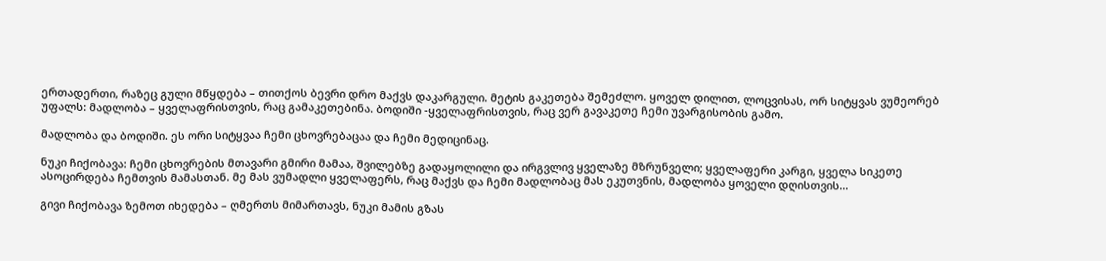ერთადერთი, რაზეც გული მწყდება – თითქოს ბევრი დრო მაქვს დაკარგული. მეტის გაკეთება შემეძლო. ყოველ დილით, ლოცვისას, ორ სიტყვას ვუმეორებ უფალს: მადლობა – ყველაფრისთვის, რაც გამაკეთებინა. ბოდიში -ყველაფრისთვის, რაც ვერ გავაკეთე ჩემი უვარგისობის გამო.

მადლობა და ბოდიში. ეს ორი სიტყვაა ჩემი ცხოვრებაცაა და ჩემი მედიცინაც.

ნუკი ჩიქობავა: ჩემი ცხოვრების მთავარი გმირი მამაა, შვილებზე გადაყოლილი და ირგვლივ ყველაზე მზრუნველი; ყველაფერი კარგი, ყველა სიკეთე ასოცირდება ჩემთვის მამასთან. მე მას ვუმადლი ყველაფერს, რაც მაქვს და ჩემი მადლობაც მას ეკუთვნის, მადლობა ყოველი დღისთვის…

გივი ჩიქობავა ზემოთ იხედება – ღმერთს მიმართავს, ნუკი მამის გზას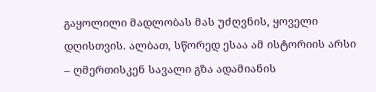გაყოლილი მადლობას მას უძღვნის, ყოველი დღისთვის. ალბათ, სწორედ ესაა ამ ისტორიის არსი – ღმერთისკენ სავალი გზა ადამიანის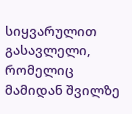სიყვარულით გასავლელი, რომელიც მამიდან შვილზე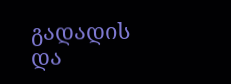გადადის და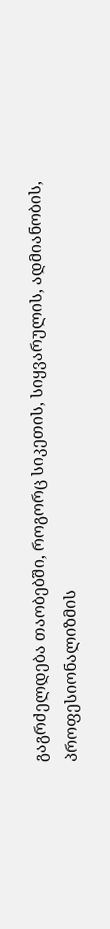გაგრძელდება თაობებში, როგორც სიკეთის, სიყვარულის, ადმიანობის, პროფესიონალიზმის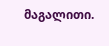მაგალითი.